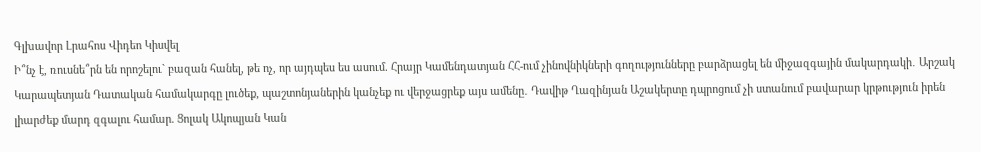Գլխավոր Լրահոս Վիդեո Կիսվել
Ի՞նչ է, ռուսնե՞րն են որոշելու` բազան հանել, թե ոչ, որ այդպես ես ասում. Հրայր Կամենդատյան ՀՀ-ում չինովնիկների գողությունները բարձրացել են միջազգային մակարդակի․ Արշակ Կարապետյան Դատական համակարգը լուծեք, պաշտոնյաներին կանչեք ու վերջացրեք այս ամենը․ Դավիթ Ղազինյան Աշակերտը դպրոցում չի ստանում բավարար կրթություն իրեն լիարժեք մարդ զգալու համար. Ցոլակ Ակոպյան Կան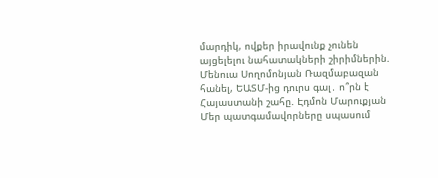մարդիկ, ովքեր իրավունք չունեն այցելելու նահատակների շիրիմներին. Մենուա Սողոմոնյան Ռազմաբազան հանել, ԵԱՏՄ-ից դուրս գալ․ ո՞րն է Հայաստանի շահը. Էդմոն Մարուքյան Մեր պատգամավորները սպասում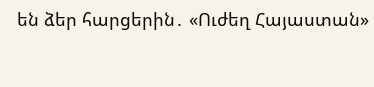են ձեր հարցերին․ «Ուժեղ Հայաստան»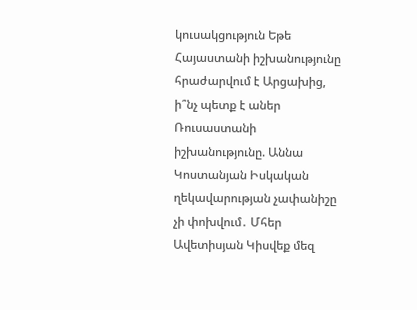կուսակցություն Եթե Հայաստանի իշխանությունը հրաժարվում է Արցախից, ի՞նչ պետք է աներ Ռուսաստանի իշխանությունը. Աննա Կոստանյան Իսկական ղեկավարության չափանիշը չի փոխվում․ Մհեր Ավետիսյան Կիսվեք մեզ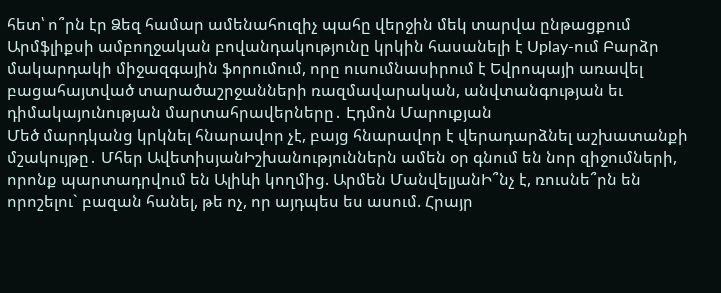հետ՝ ո՞րն էր Ձեզ համար ամենահուզիչ պահը վերջին մեկ տարվա ընթացքում Արմֆլիքսի ամբողջական բովանդակությունը կրկին հասանելի է Uplay-ում Բարձր մակարդակի միջազգային ֆորումում, որը ուսումնասիրում է Եվրոպայի առավել բացահայտված տարածաշրջանների ռազմավարական, անվտանգության եւ դիմակայունության մարտահրավերները․ Էդմոն Մարուքյան
Մեծ մարդկանց կրկնել հնարավոր չէ, բայց հնարավոր է վերադարձնել աշխատանքի մշակույթը․ Մհեր ԱվետիսյանԻշխանություններն ամեն օր գնում են նոր զիջումների, որոնք պարտադրվում են Ալիևի կողմից. Արմեն ՄանվելյանԻ՞նչ է, ռուսնե՞րն են որոշելու` բազան հանել, թե ոչ, որ այդպես ես ասում. Հրայր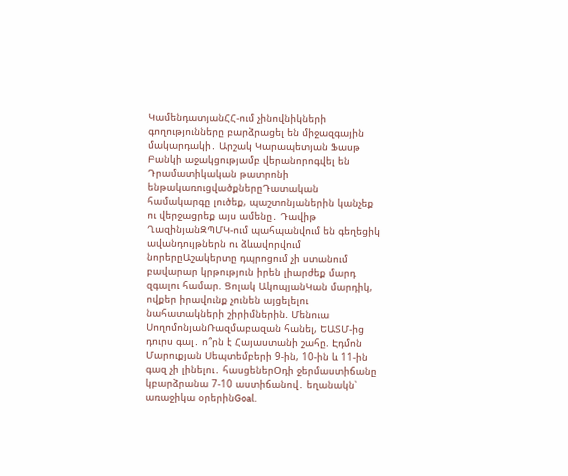ԿամենդատյանՀՀ-ում չինովնիկների գողությունները բարձրացել են միջազգային մակարդակի․ Արշակ Կարապետյան Ֆասթ Բանկի աջակցությամբ վերանորոգվել են Դրամատիկական թատրոնի ենթակառուցվածքներըԴատական համակարգը լուծեք, պաշտոնյաներին կանչեք ու վերջացրեք այս ամենը․ Դավիթ ՂազինյանԶՊՄԿ-ում պահպանվում են գեղեցիկ ավանդույթներն ու ձևավորվում նորերըԱշակերտը դպրոցում չի ստանում բավարար կրթություն իրեն լիարժեք մարդ զգալու համար. Ցոլակ ԱկոպյանԿան մարդիկ, ովքեր իրավունք չունեն այցելելու նահատակների շիրիմներին. Մենուա ՍողոմոնյանՌազմաբազան հանել, ԵԱՏՄ-ից դուրս գալ․ ո՞րն է Հայաստանի շահը. Էդմոն Մարուքյան Սեպտեմբերի 9-ին, 10-ին և 11-ին գազ չի լինելու․ հասցեներՕդի ջերմաստիճանը կբարձրանա 7-10 աստիճանով․ եղանակն՝ առաջիկա օրերինGoal.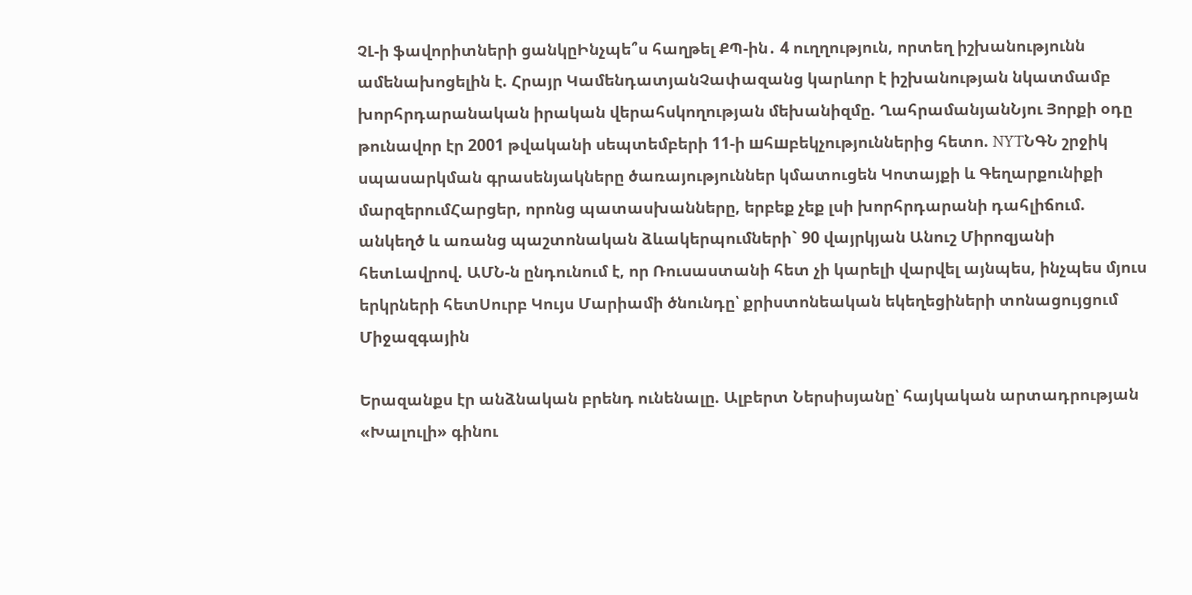ՉԼ-ի ֆավորիտների ցանկըԻնչպե՞ս հաղթել ՔՊ-ին․ 4 ուղղություն, որտեղ իշխանությունն ամենախոցելին է. Հրայր ԿամենդատյանՉափազանց կարևոր է իշխանության նկատմամբ խորհրդարանական իրական վերահսկողության մեխանիզմը. ՂահրամանյանՆյու Յորքի օդը թունավոր էր 2001 թվականի սեպտեմբերի 11-ի шհшբեկչություններից հետո. NYTՆԳՆ շրջիկ սպասարկման գրասենյակները ծառայություններ կմատուցեն Կոտայքի և Գեղարքունիքի մարզերումՀարցեր, որոնց պատասխանները, երբեք չեք լսի խորհրդարանի դահլիճում. անկեղծ և առանց պաշտոնական ձևակերպումների` 90 վայրկյան Անուշ Միրոզյանի հետԼավրով. ԱՄՆ-ն ընդունում է, որ Ռուսաստանի հետ չի կարելի վարվել այնպես, ինչպես մյուս երկրների հետՍուրբ Կույս Մարիամի ծնունդը՝ քրիստոնեական եկեղեցիների տոնացույցում
Միջազգային

Երազանքս էր անձնական բրենդ ունենալը. Ալբերտ Ներսիսյանը՝ հայկական արտադրության «Խալուլի» գինու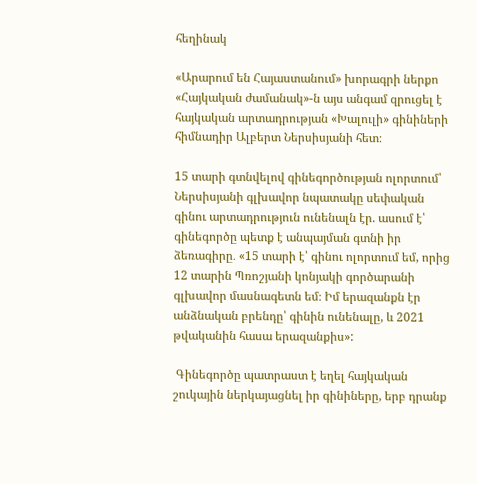հեղինակ

«Արարում են Հայաստանում» խորագրի ներքո «Հայկական ժամանակ»-ն այս անգամ զրուցել է հայկական արտադրության «Խալուլի» գինիների հիմնադիր Ալբերտ Ներսիսյանի հետ։

15 տարի գտնվելով գինեգործության ոլորտում՝ Ներսիսյանի գլխավոր նպատակը սեփական գինու արտադրություն ունենալն էր. ասում է՝ գինեգործը պետք է անպայման գտնի իր ձեռագիրը․ «15 տարի է՝ գինու ոլորտում եմ, որից 12 տարին Պռոշյանի կոնյակի գործարանի գլխավոր մասնագետն եմ։ Իմ երազանքն էր անձնական բրենդը՝ գինին ունենալը, և 2021 թվականին հասա երազանքիս»:

 Գինեգործը պատրաստ է եղել հայկական շուկային ներկայացնել իր գինիները, երբ դրանք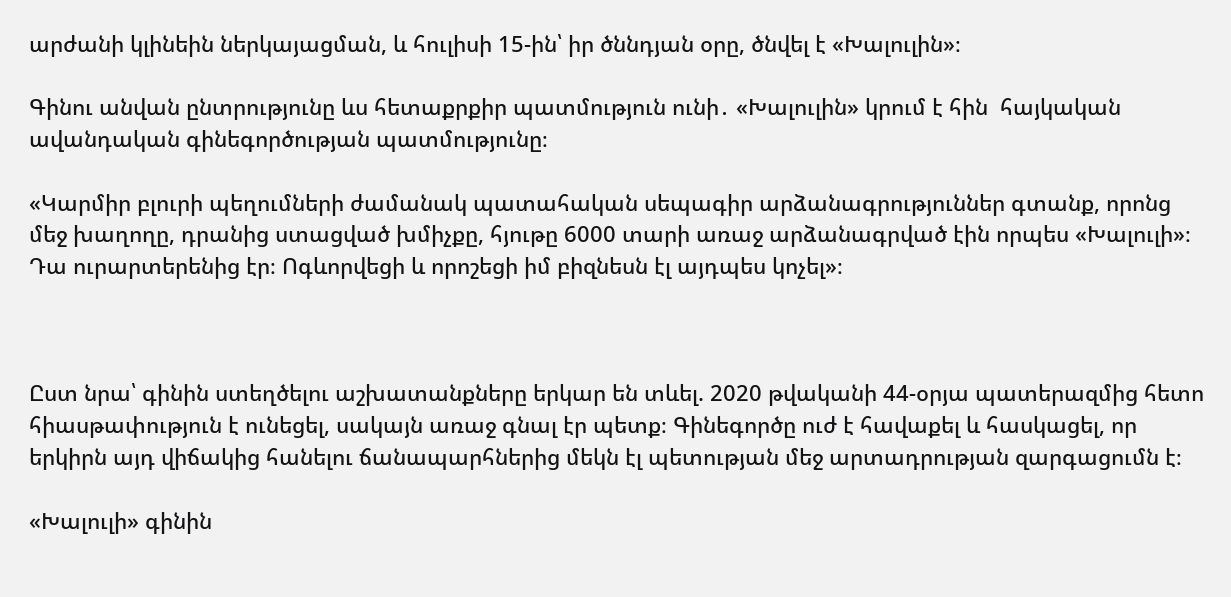արժանի կլինեին ներկայացման, և հուլիսի 15-ին՝ իր ծննդյան օրը, ծնվել է «Խալուլին»։

Գինու անվան ընտրությունը ևս հետաքրքիր պատմություն ունի․ «Խալուլին» կրում է հին  հայկական ավանդական գինեգործության պատմությունը։

«Կարմիր բլուրի պեղումների ժամանակ պատահական սեպագիր արձանագրություններ գտանք, որոնց մեջ խաղողը, դրանից ստացված խմիչքը, հյութը 6000 տարի առաջ արձանագրված էին որպես «Խալուլի»։ Դա ուրարտերենից էր։ Ոգևորվեցի և որոշեցի իմ բիզնեսն էլ այդպես կոչել»։



Ըստ նրա՝ գինին ստեղծելու աշխատանքները երկար են տևել. 2020 թվականի 44-օրյա պատերազմից հետո հիասթափություն է ունեցել, սակայն առաջ գնալ էր պետք։ Գինեգործը ուժ է հավաքել և հասկացել, որ երկիրն այդ վիճակից հանելու ճանապարհներից մեկն էլ պետության մեջ արտադրության զարգացումն է։

«Խալուլի» գինին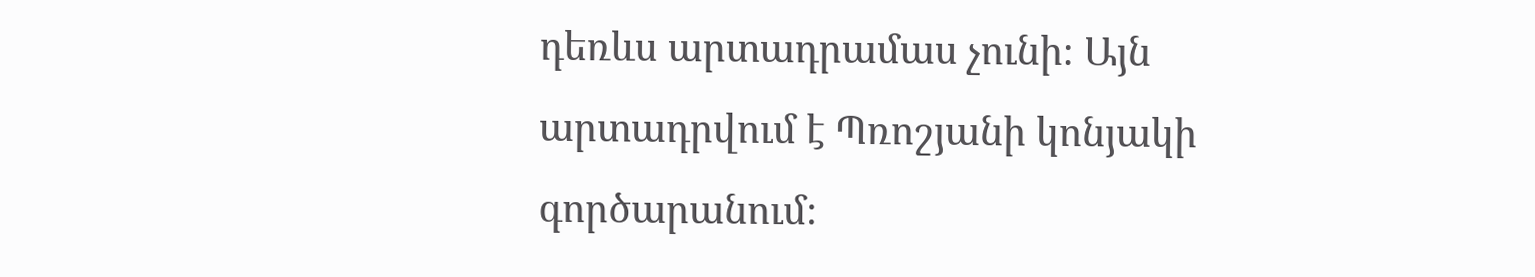դեռևս արտադրամաս չունի։ Այն արտադրվում է Պռոշյանի կոնյակի գործարանում։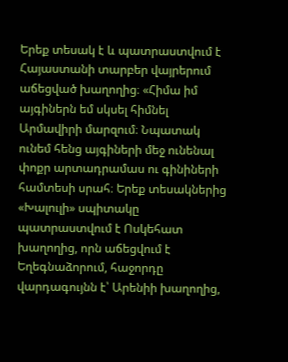Երեք տեսակ է և պատրաստվում է Հայաստանի տարբեր վայրերում աճեցված խաղողից։ «Հիմա իմ այգիներն եմ սկսել հիմնել Արմավիրի մարզում։ Նպատակ ունեմ հենց այգիների մեջ ունենալ փոքր արտադրամաս ու գինիների համտեսի սրահ։ Երեք տեսակներից «Խալուլի» սպիտակը պատրաստվում է Ոսկեհատ խաղողից, որն աճեցվում է Եղեգնաձորում, հաջորդը վարդագույնն է՝ Արենիի խաղողից,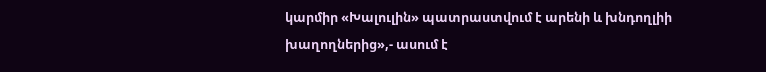կարմիր «Խալուլին» պատրաստվում է արենի և խնդողլիի խաղողներից»,- ասում է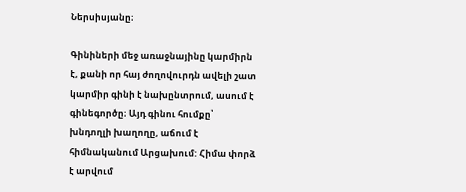Ներսիսյանը։

Գինիների մեջ առաջնայինը կարմիրն է, քանի որ հայ ժողովուրդն ավելի շատ կարմիր գինի է նախընտրում, ասում է գինեգործը։ Այդ գինու հումքը՝ խնդողլի խաղողը, աճում է հիմնականում Արցախում: Հիմա փորձ է արվում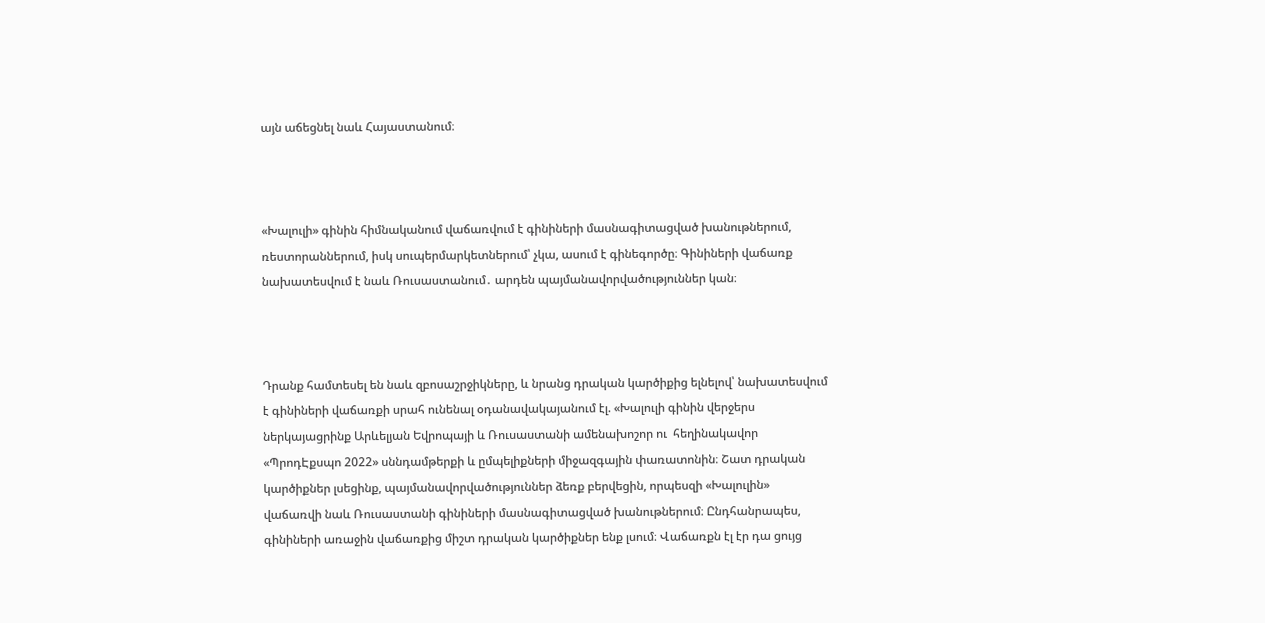այն աճեցնել նաև Հայաստանում։



«Խալուլի» գինին հիմնականում վաճառվում է գինիների մասնագիտացված խանութներում, ռեստորաններում, իսկ սուպերմարկետներում՝ չկա, ասում է գինեգործը։ Գինիների վաճառք նախատեսվում է նաև Ռուսաստանում․ արդեն պայմանավորվածություններ կան։



Դրանք համտեսել են նաև զբոսաշրջիկները, և նրանց դրական կարծիքից ելնելով՝ նախատեսվում է գինիների վաճառքի սրահ ունենալ օդանավակայանում էլ. «Խալուլի գինին վերջերս ներկայացրինք Արևելյան Եվրոպայի և Ռուսաստանի ամենախոշոր ու  հեղինակավոր «ՊրոդԷքսպո 2022» սննդամթերքի և ըմպելիքների միջազգային փառատոնին։ Շատ դրական կարծիքներ լսեցինք, պայմանավորվածություններ ձեռք բերվեցին, որպեսզի «Խալուլին» վաճառվի նաև Ռուսաստանի գինիների մասնագիտացված խանութներում։ Ընդհանրապես, գինիների առաջին վաճառքից միշտ դրական կարծիքներ ենք լսում։ Վաճառքն էլ էր դա ցույց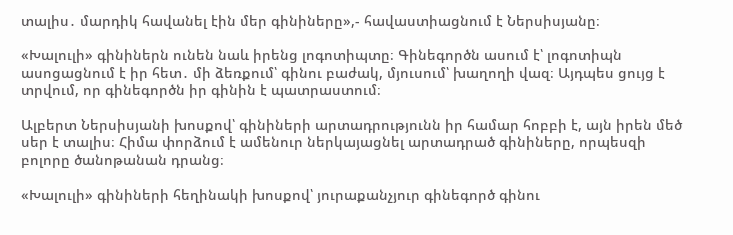տալիս․ մարդիկ հավանել էին մեր գինիները»,- հավաստիացնում է Ներսիսյանը։

«Խալուլի» գինիներն ունեն նաև իրենց լոգոտիպտը։ Գինեգործն ասում է՝ լոգոտիպն ասոցացնում է իր հետ․ մի ձեռքում՝ գինու բաժակ, մյուսում՝ խաղողի վազ։ Այդպես ցույց է տրվում, որ գինեգործն իր գինին է պատրաստում։

Ալբերտ Ներսիսյանի խոսքով՝ գինիների արտադրությունն իր համար հոբբի է, այն իրեն մեծ սեր է տալիս։ Հիմա փորձում է ամենուր ներկայացնել արտադրած գինիները, որպեսզի բոլորը ծանոթանան դրանց։

«Խալուլի» գինիների հեղինակի խոսքով՝ յուրաքանչյուր գինեգործ գինու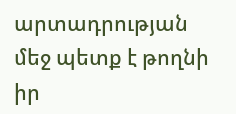արտադրության մեջ պետք է թողնի իր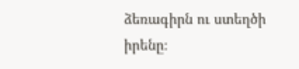ձեռագիրն ու ստեղծի իրենը։